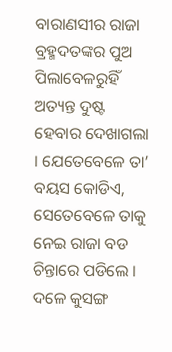ବାରାଣସୀର ରାଜା ବ୍ରହ୍ମଦତଙ୍କର ପୁଅ ପିଲାବେଳରୁହିଁ ଅତ୍ୟନ୍ତ ଦୁଷ୍ଟ ହେବାର ଦେଖାଗଲା । ଯେତେବେଳେ ତା’ ବୟସ କୋଡିଏ, ସେତେବେଳେ ତାକୁ ନେଇ ରାଜା ବଡ ଚିନ୍ତାରେ ପଡିଲେ ।
ଦଳେ କୁସଙ୍ଗ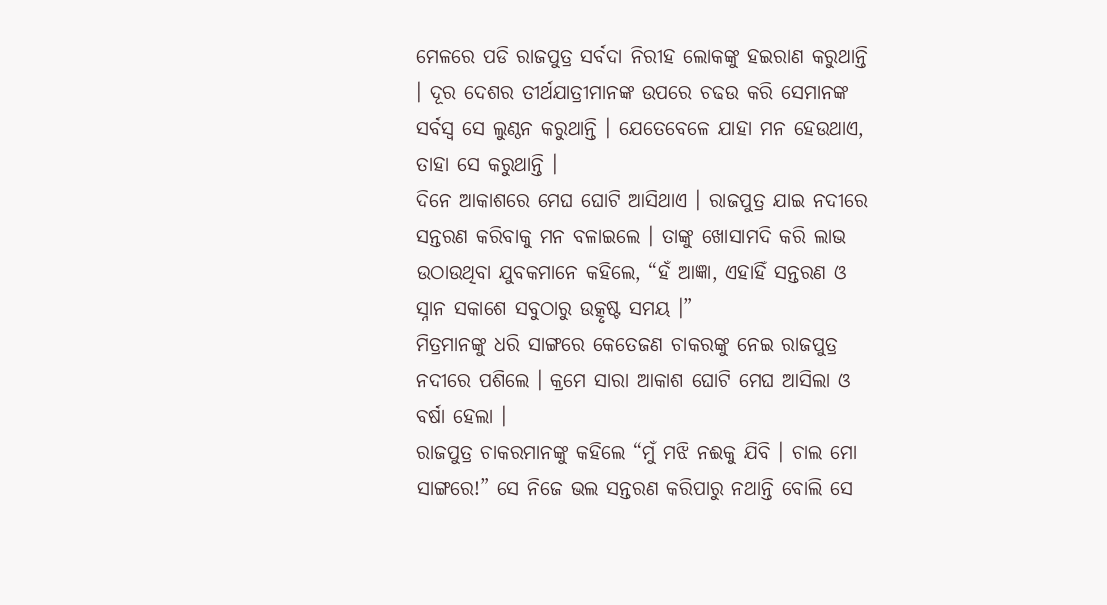ମେଳରେ ପଡି ରାଜପୁତ୍ର ସର୍ବଦା ନିରୀହ ଲୋକଙ୍କୁ ହଇରାଣ କରୁଥାନ୍ତି । ଦୂର ଦେଶର ତୀର୍ଥଯାତ୍ରୀମାନଙ୍କ ଉପରେ ଚଢଉ କରି ସେମାନଙ୍କ ସର୍ବସ୍ୱ ସେ ଲୁଣ୍ଠନ କରୁଥାନ୍ତି । ଯେତେବେଳେ ଯାହା ମନ ହେଉଥାଏ, ତାହା ସେ କରୁଥାନ୍ତି ।
ଦିନେ ଆକାଶରେ ମେଘ ଘୋଟି ଆସିଥାଏ । ରାଜପୁତ୍ର ଯାଇ ନଦୀରେ ସନ୍ତରଣ କରିବାକୁ ମନ ବଳାଇଲେ । ତାଙ୍କୁ ଖୋସାମଦି କରି ଲାଭ ଉଠାଉଥିବା ଯୁବକମାନେ କହିଲେ, “ହଁ ଆଜ୍ଞା, ଏହାହିଁ ସନ୍ତରଣ ଓ ସ୍ନାନ ସକାଶେ ସବୁଠାରୁ ଉତ୍କୃଷ୍ଟ ସମୟ ।”
ମିତ୍ରମାନଙ୍କୁ ଧରି ସାଙ୍ଗରେ କେତେଜଣ ଚାକରଙ୍କୁ ନେଇ ରାଜପୁତ୍ର ନଦୀରେ ପଶିଲେ । କ୍ରମେ ସାରା ଆକାଶ ଘୋଟି ମେଘ ଆସିଲା ଓ ବର୍ଷା ହେଲା ।
ରାଜପୁତ୍ର ଚାକରମାନଙ୍କୁ କହିଲେ “ମୁଁ ମଝି ନଈକୁ ଯିବି । ଚାଲ ମୋ ସାଙ୍ଗରେ!” ସେ ନିଜେ ଭଲ ସନ୍ତରଣ କରିପାରୁ ନଥାନ୍ତି ବୋଲି ସେ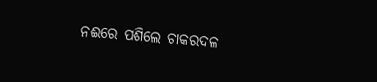ନଈରେ ପଶିଲେ ଚାକରଦଳ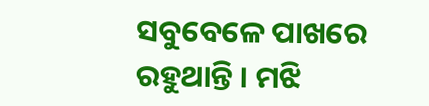ସବୁବେଳେ ପାଖରେ ରହୁଥାନ୍ତି । ମଝି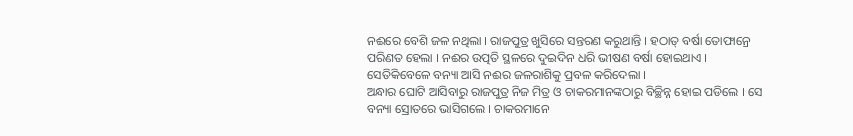ନଈରେ ବେଶି ଜଳ ନଥିଲା । ରାଜପୁତ୍ର ଖୁସିରେ ସନ୍ତରଣ କରୁଥାନ୍ତି । ହଠାତ୍ ବର୍ଷା ତୋଫାନ୍ରେ ପରିଣତ ହେଲା । ନଈର ଉତ୍ପତି ସ୍ଥଳରେ ଦୁଇଦିନ ଧରି ଭୀଷଣ ବର୍ଷା ହୋଇଥାଏ । ସେତିକିବେଳେ ବନ୍ୟା ଆସି ନଈର ଜଳରାଶିକୁ ପ୍ରବଳ କରିଦେଲା ।
ଅନ୍ଧାର ଘୋଟି ଆସିବାରୁ ରାଜପୁତ୍ର ନିଜ ମିତ୍ର ଓ ଚାକରମାନଙ୍କଠାରୁ ବିଚ୍ଛିନ୍ନ ହୋଇ ପଡିଲେ । ସେ ବନ୍ୟା ସ୍ରୋତରେ ଭାସିଗଲେ । ଚାକରମାନେ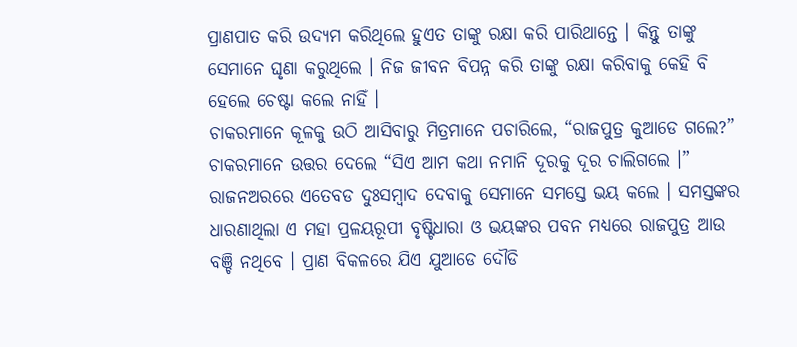ପ୍ରାଣପାତ କରି ଉଦ୍ୟମ କରିଥିଲେ ହୁଏତ ତାଙ୍କୁ ରକ୍ଷା କରି ପାରିଥାନ୍ତେ । କିନ୍ତୁ ତାଙ୍କୁ ସେମାନେ ଘୃଣା କରୁଥିଲେ । ନିଜ ଜୀବନ ବିପନ୍ନ କରି ତାଙ୍କୁ ରକ୍ଷା କରିବାକୁ କେହି ବି ହେଲେ ଚେଷ୍ଟା କଲେ ନାହିଁ ।
ଚାକରମାନେ କୂଳକୁ ଉଠି ଆସିବାରୁ ମିତ୍ରମାନେ ପଚାରିଲେ, “ରାଜପୁତ୍ର କୁଆଡେ ଗଲେ?”
ଚାକରମାନେ ଉତ୍ତର ଦେଲେ “ସିଏ ଆମ କଥା ନମାନି ଦୂରକୁ ଦୂର ଚାଲିଗଲେ ।”
ରାଜନଅରରେ ଏତେବଡ ଦୁଃସମ୍ବାଦ ଦେବାକୁ ସେମାନେ ସମସ୍ତେ ଭୟ କଲେ । ସମସ୍ତଙ୍କର ଧାରଣାଥିଲା ଏ ମହା ପ୍ରଳୟରୂପୀ ବୃଷ୍ଟିଧାରା ଓ ଭୟଙ୍କର ପବନ ମଧ୍ୟରେ ରାଜପୁତ୍ର ଆଉ ବଞ୍ଚି ନଥିବେ । ପ୍ରାଣ ବିକଳରେ ଯିଏ ଯୁଆଡେ ଦୌଡି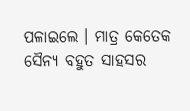ପଳାଇଲେ । ମାତ୍ର କେତେକ ସୈନ୍ୟ ବହୁତ ସାହସର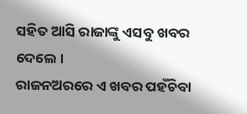ସହିତ ଆସି ରାଜାଙ୍କୁ ଏସବୁ ଖବର ଦେଲେ ।
ରାଜନଅରରେ ଏ ଖବର ପହଁଚିବା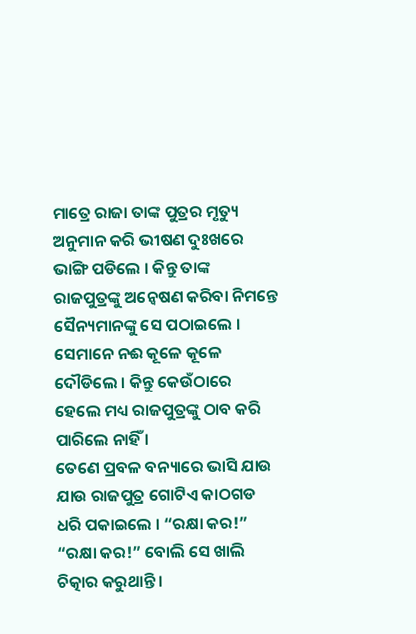ମାତ୍ରେ ରାଜା ତାଙ୍କ ପୁତ୍ରର ମୃତ୍ୟୁ ଅନୁମାନ କରି ଭୀଷଣ ଦୁଃଖରେ ଭାଙ୍ଗି ପଡିଲେ । କିନ୍ତୁ ତାଙ୍କ ରାଜପୁତ୍ରଙ୍କୁ ଅନ୍ୱେଷଣ କରିବା ନିମନ୍ତେ ସୈନ୍ୟମାନଙ୍କୁ ସେ ପଠାଇଲେ । ସେମାନେ ନଈ କୂଳେ କୂଳେ ଦୌଡିଲେ । କିନ୍ତୁ କେଉଁଠାରେ ହେଲେ ମଧ୍ୟ ରାଜପୁତ୍ରଙ୍କୁ ଠାବ କରି ପାରିଲେ ନାହିଁ ।
ତେଣେ ପ୍ରବଳ ବନ୍ୟାରେ ଭାସି ଯାଉ ଯାଉ ରାଜପୁତ୍ର ଗୋଟିଏ କାଠଗଡ ଧରି ପକାଇଲେ । “ରକ୍ଷା କର!” “ରକ୍ଷା କର!” ବୋଲି ସେ ଖାଲି ଚିତ୍କାର କରୁଥାନ୍ତି ।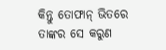କିନ୍ତୁ ତୋଫାନ୍ ଭିତରେ ତାଙ୍କର ସେ କରୁଣ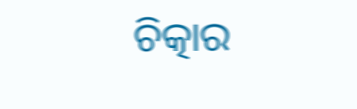ଚିତ୍କାର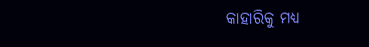କାହାରିକୁ ମଧ୍ୟ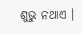ଶୁଭୁ ନଥାଏ ।